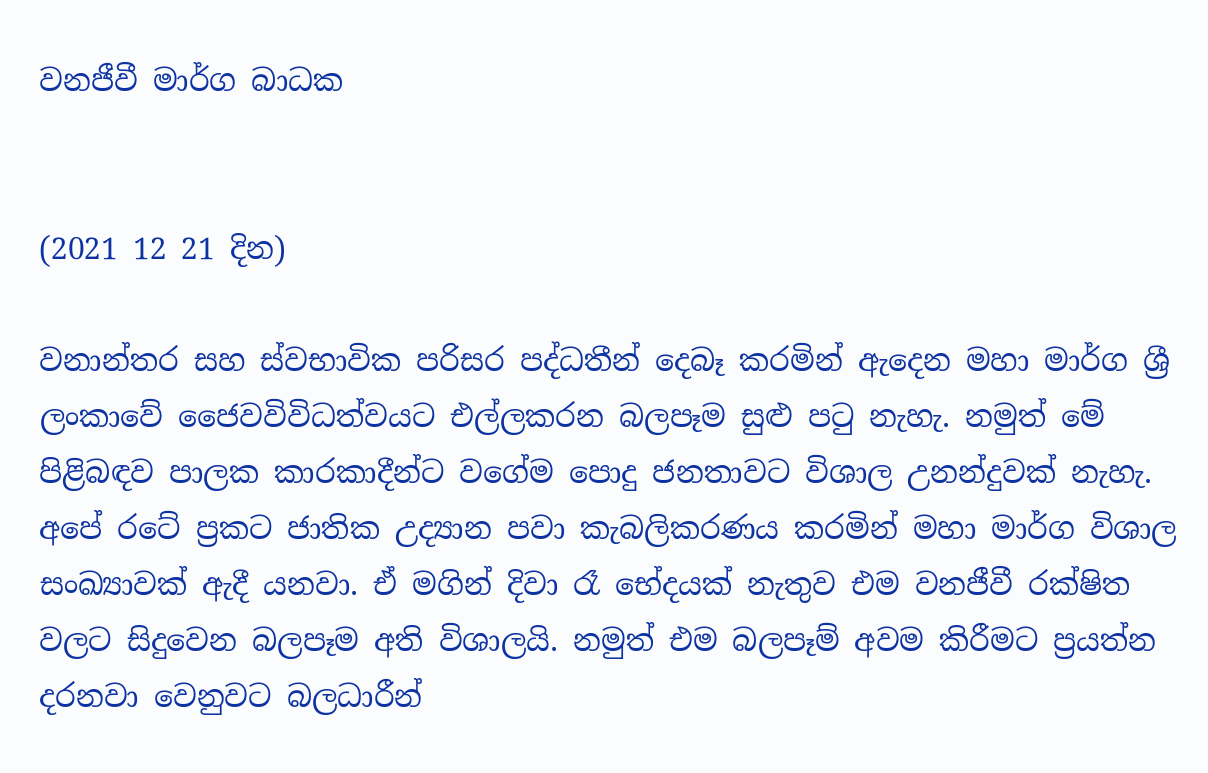වනජීවී මාර්ග බාධක


(2021 12 21 දින)

වනාන්තර සහ ස්වභාවික පරිසර පද්ධතීන් දෙබෑ කරමින් ඇදෙන මහා මාර්ග ශ්‍රී ලංකාවේ ජෛවවිවිධත්වයට එල්ලකරන බලපෑම සුළු පටු නැහැ. නමුත් මේ පිළිබඳව පාලක කාරකාදීන්ට වගේම පොදු ජනතාවට විශාල උනන්දුවක් නැහැ. අපේ රටේ ප්‍රකට ජාතික උද්‍යාන පවා කැබලිකරණය කරමින් මහා මාර්ග විශාල සංඛ්‍යාවක් ඇදී යනවා. ඒ මගින් දිවා රෑ භේදයක් නැතුව එම වනජීවී රක්ෂිත වලට සිදුවෙන බලපෑම අති විශාලයි. නමුත් එම බලපෑම් අවම කිරීමට ප්‍රයත්න දරනවා වෙනුවට බලධාරීන්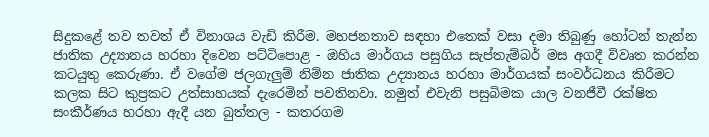සිදුකළේ තව තවත් ඒ විනාශය වැඩි කිරීම. මහජනතාව සඳහා එතෙක් වසා දමා තිබුණු හෝටන් තැන්න ජාතික උද්‍යානය හරහා දිවෙන පට්ටිපොළ - ඔහිය මාර්ගය පසුගිය සැප්තැම්බර් මස අගදී විවෘත කරන්න කටයුතු කෙරුණා. ඒ වගේම ජලගැලුම් නිම්න ජාතික උද්‍යානය හරහා මාර්ගයක් සංවර්ධනය කිරීමට කලක සිට කුප්‍රකට උත්සාහයක් දැරෙමින් පවතිනවා. නමුත් එවැනි පසුබිමක යාල වනජීවී රක්ෂිත සංකීර්ණය හරහා ඇදී යන බුත්තල - කතරගම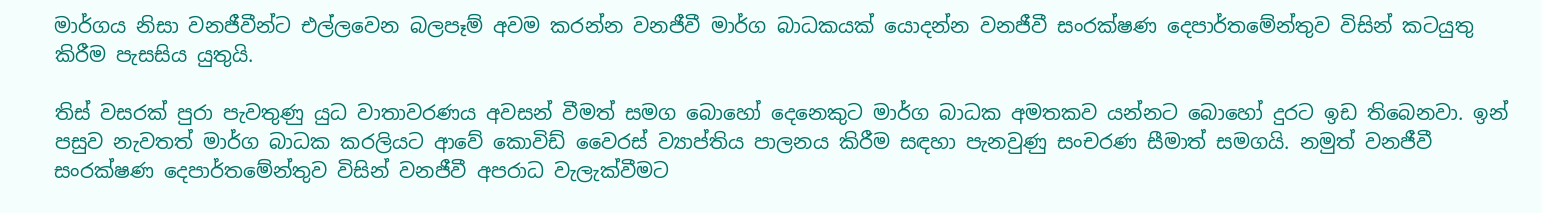මාර්ගය නිසා වනජීවීන්ට එල්ලවෙන බලපෑම් අවම කරන්න වනජීවී මාර්ග බාධකයක් යොදන්න වනජීවී සංරක්ෂණ දෙපාර්තමේන්තුව විසින් කටයුතු කිරීම පැසසිය යුතුයි.

තිස් වසරක් පුරා පැවතුණු යුධ වාතාවරණය අවසන් වීමත් සමග බොහෝ දෙනෙකුට මාර්ග බාධක අමතකව යන්නට බොහෝ දුරට ඉඩ තිබෙනවා. ඉන් පසුව නැවතත් මාර්ග බාධක කරලියට ආවේ කොවිඩ් වෛරස් ව්‍යාප්තිය පාලනය කිරීම සඳහා පැනවුණු සංචරණ සීමාත් සමගයි. නමුත් වනජීවී සංරක්ෂණ දෙපාර්තමේන්තුව විසින් වනජීවී අපරාධ වැලැක්වීමට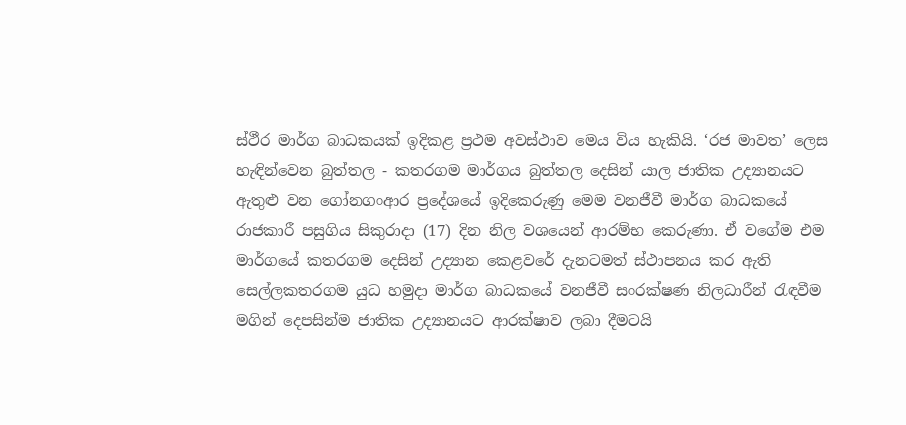ස්ථීර මාර්ග බාධකයක් ඉදිකළ ප්‍රථම අවස්ථාව මෙය විය හැකියි. ‘රජ මාවත’ ලෙස හැඳින්වෙන බුත්තල - කතරගම මාර්ගය බුත්තල දෙසින් යාල ජාතික උද්‍යානයට ඇතුළු වන ගෝනගංආර ප්‍රදේශයේ ඉදිකෙරුණු මෙම වනජීවී මාර්ග බාධකයේ රාජකාරී පසුගිය සිකුරාදා (17) දින නිල වශයෙන් ආරම්භ කෙරුණා. ඒ වගේම එම මාර්ගයේ කතරගම දෙසින් උද්‍යාන කෙළවරේ දැනටමත් ස්ථාපනය කර ඇති සෙල්ලකතරගම යුධ හමුදා මාර්ග බාධකයේ වනජීවී සංරක්ෂණ නිලධාරීන් රැඳවීම මගින් දෙපසින්ම ජාතික උද්‍යානයට ආරක්ෂාව ලබා දීමටයි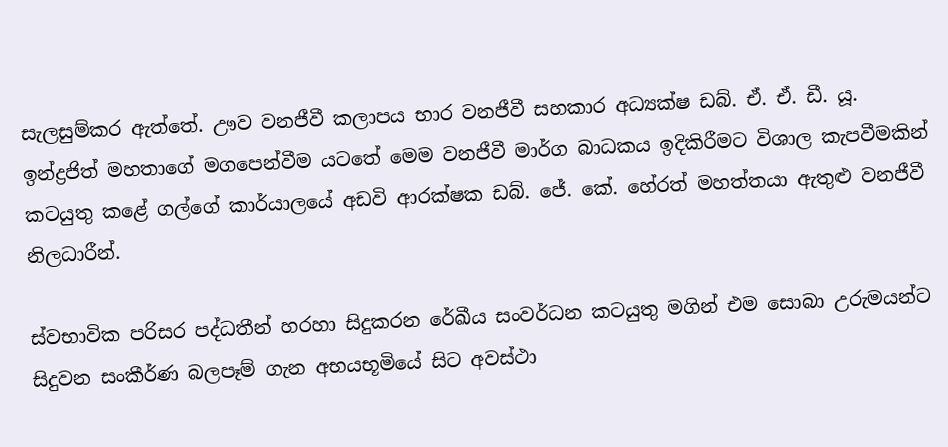සැලසුම්කර ඇත්තේ. ඌව වනජීවී කලාපය භාර වනජීවී සහකාර අධ්‍යක්ෂ ඩබ්. ඒ. ඒ. ඩී. යූ. ඉන්ද්‍රජිත් මහතාගේ මගපෙන්වීම යටතේ මෙම වනජීවී මාර්ග බාධකය ඉදිකිරීමට විශාල කැපවීමකින් කටයුතු කළේ ගල්ගේ කාර්යාලයේ අඩවි ආරක්ෂක ඩබ්. ජේ. කේ. හේරත් මහත්තයා ඇතුළු වනජීවී නිලධාරීන්.

ස්වභාවික පරිසර පද්ධතීන් හරහා සිදුකරන රේඛීය සංවර්ධන කටයුතු මගින් එම සොබා උරුමයන්ට සිදුවන සංකීර්ණ බලපෑම් ගැන අභයභූමියේ සිට අවස්ථා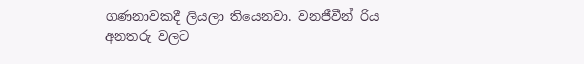ගණනාවකදී ලියලා තියෙනවා. වනජීවීන් රිය අනතරු වලට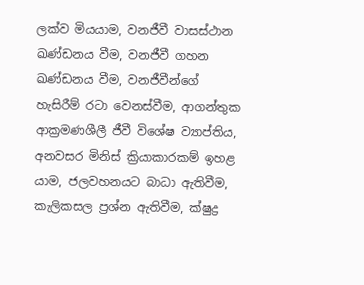ලක්ව මියයාම, වනජීවී වාසස්ථාන ඛණ්ඩනය වීම, වනජීවී ගහන ඛණ්ඩනය වීම, වනජීවීන්ගේ හැසිරීම් රටා වෙනස්වීම, ආගන්තුක ආක්‍රමණශීලී ජීවී විශේෂ ව්‍යාප්තිය, අනවසර මිනිස් ක්‍රියාකාරකම් ඉහළ යාම, ජලවහනයට බාධා ඇතිවීම, කැලිකසල ප්‍රශ්න ඇතිවීම, ක්ෂුද්‍ර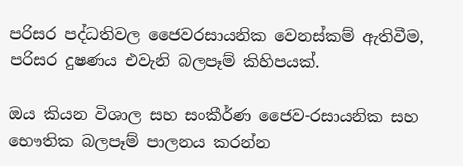පරිසර පද්ධතිවල ජෛවරසායනික වෙනස්කම් ඇතිවීම, පරිසර දුෂණය එවැනි බලපෑම් කිහිපයක්.

ඔය කියන විශාල සහ සංකීර්ණ ජෛව-රසායනික සහ භෞතික බලපෑම් පාලනය කරන්න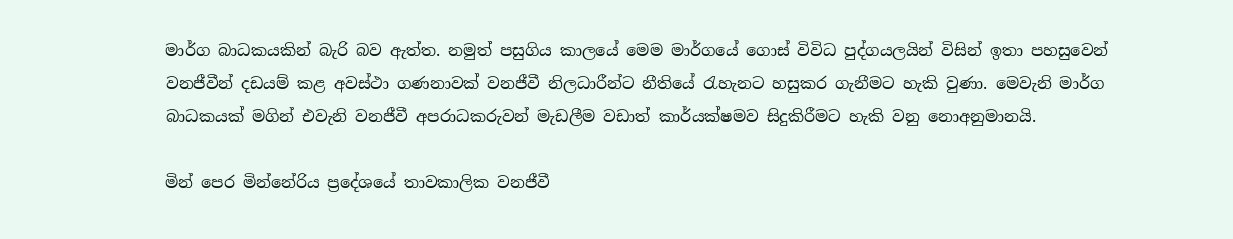මාර්ග බාධකයකින් බැරි බව ඇත්ත. නමුත් පසුගිය කාලයේ මෙම මාර්ගයේ ගොස් විවිධ පුද්ගයලයින් විසින් ඉතා පහසුවෙන් වනජීවීන් දඩයම් කළ අවස්ථා ගණනාවක් වනජීවී නිලධාරීන්ට නීතියේ රැහැනට හසුකර ගැනීමට හැකි වුණා. මෙවැනි මාර්ග බාධකයක් මගින් එවැනි වනජීවී අපරාධකරුවන් මැඩලීම වඩාත් කාර්යක්ෂමව සිදුකිරීමට හැකි වනු නොඅනුමානයි.

මින් පෙර මින්නේරිය ප්‍රදේශයේ තාවකාලික වනජීවී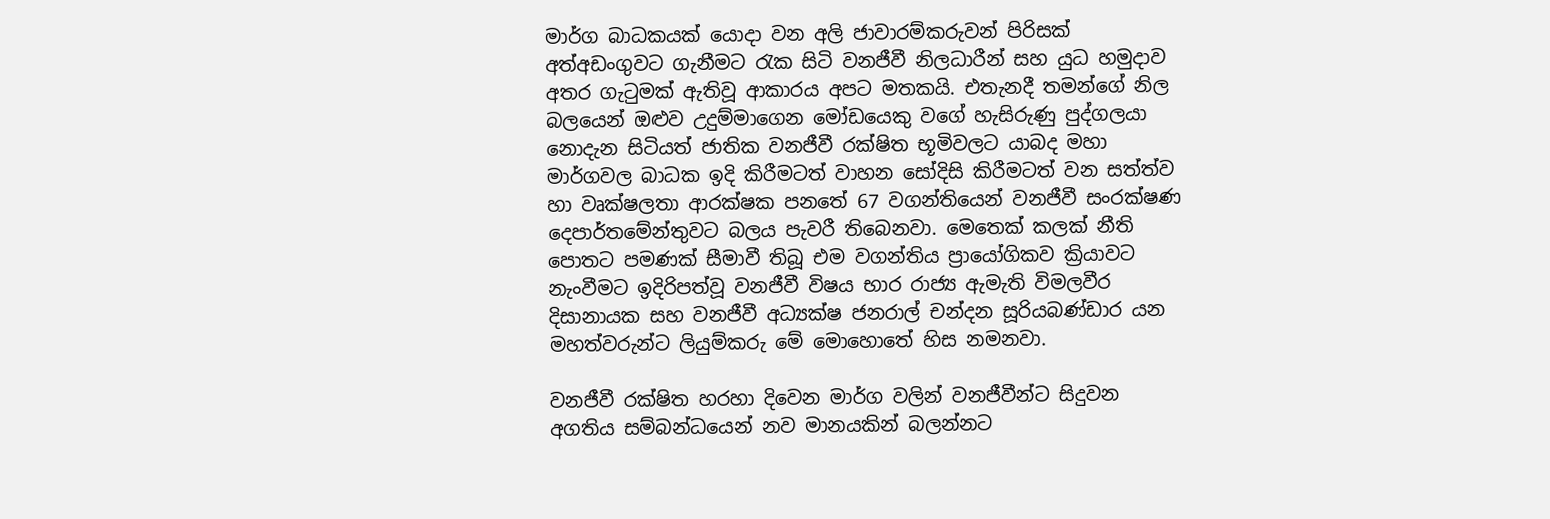මාර්ග බාධකයක් යොදා වන අලි ජාවාරම්කරුවන් පිරිසක් අත්අඩංගුවට ගැනීමට රැක සිටි වනජීවී නිලධාරීන් සහ යුධ හමුදාව අතර ගැටුමක් ඇතිවූ ආකාරය අපට මතකයි. එතැනදී තමන්ගේ නිල බලයෙන් ඔළුව උදුම්මාගෙන මෝඩයෙකු වගේ හැසිරුණු පුද්ගලයා නොදැන සිටියත් ජාතික වනජීවී රක්ෂිත භූමිවලට යාබද මහා මාර්ගවල බාධක ඉදි කිරීමටත් වාහන සෝදිසි කිරීමටත් වන සත්ත්ව හා වෘක්ෂලතා ආරක්ෂක පනතේ 67 වගන්තියෙන් වනජීවී සංරක්ෂණ දෙපාර්තමේන්තුවට බලය පැවරී තිබෙනවා. මෙතෙක් කලක් නීති පොතට පමණක් සීමාවී තිබූ එම වගන්තිය ප්‍රායෝගිකව ක්‍රියාවට නැංවීමට ඉදිරිපත්වූ වනජීවී විෂය භාර රාජ්‍ය ඇමැති විමලවීර දිසානායක සහ වනජීවී අධ්‍යක්ෂ ජනරාල් චන්දන සූරියබණ්ඩාර යන මහත්වරුන්ට ලියුම්කරු මේ මොහොතේ හිස නමනවා.

වනජීවී රක්ෂිත හරහා දිවෙන මාර්ග වලින් වනජීවීන්ට සිදුවන අගතිය සම්බන්ධයෙන් නව මානයකින් බලන්නට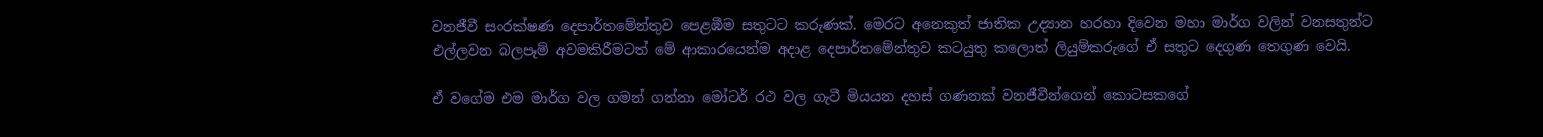වනජීවී සංරක්ෂණ දෙපාර්තමේන්තුව පෙළඹීම සතුටට කරුණක්. මෙරට අනෙකුත් ජාතික උද්‍යාන හරහා දිවෙන මහා මාර්ග වලින් වනසතුන්ට එල්ලවන බලපෑම් අවමකිරීමටත් මේ ආකාරයෙන්ම අදාළ දෙපාර්තමේන්තුව කටයුතු කලොත් ලියුම්කරුගේ ඒ සතුට දෙගුණ තෙගුණ වෙයි.

ඒ වගේම එම මාර්ග වල ගමන් ගන්නා මෝටර් රථ වල ගැටී මියයන දහස් ගණනක් වනජීවීන්ගෙන් කොටසකගේ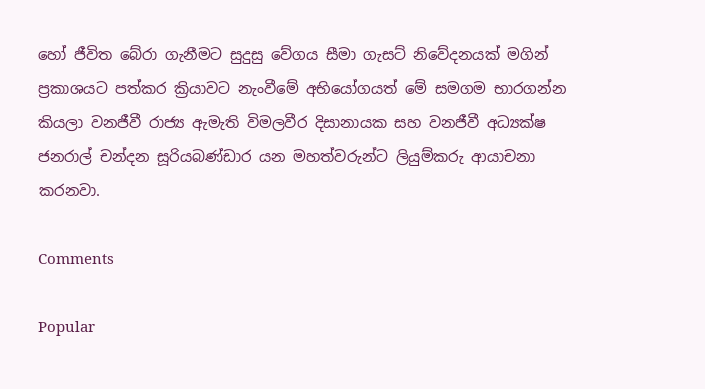හෝ ජීවිත බේරා ගැනීමට සුදුසු වේගය සීමා ගැසට් නිවේදනයක් මගින් ප්‍රකාශයට පත්කර ක්‍රියාවට නැංවීමේ අභියෝගයත් මේ සමගම භාරගන්න කියලා වනජීවී රාජ්‍ය ඇමැති විමලවීර දිසානායක සහ වනජීවී අධ්‍යක්ෂ ජනරාල් චන්දන සූරියබණ්ඩාර යන මහත්වරුන්ට ලියුම්කරු ආයාචනා කරනවා.

Comments

Popular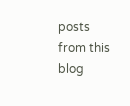posts from this blog